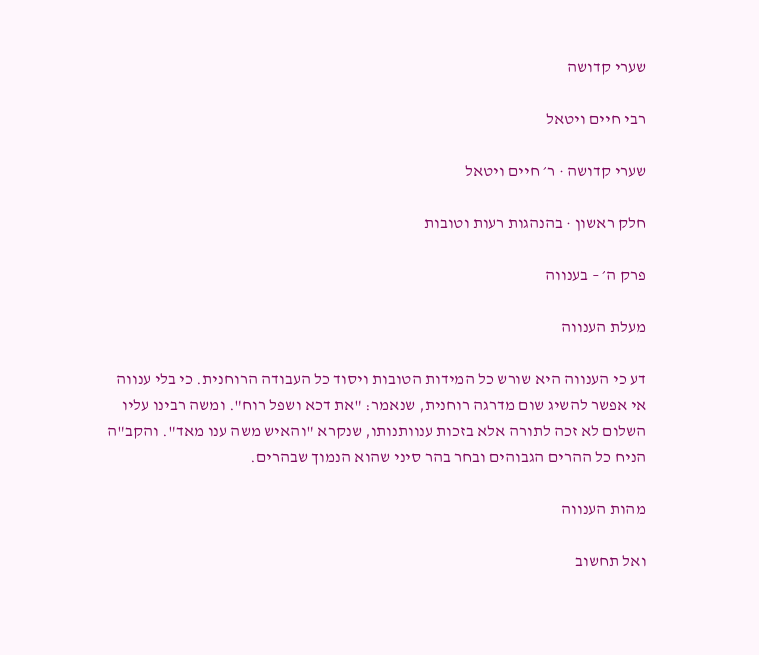שערי קדושה

רבי חיים ויטאל

שערי קדושה · ר׳ חיים ויטאל

חלק ראשון · בהנהגות רעות וטובות

פרק ה׳ – בענווה

מעלת הענווה

דע כי הענווה היא שורש כל המידות הטובות ויסוד כל העבודה הרוחנית. כי בלי ענווה אי אפשר להשיג שום מדרגה רוחנית, שנאמר: "את דכא ושפל רוח". ומשה רבינו עליו השלום לא זכה לתורה אלא בזכות ענוותנותו, שנקרא "והאיש משה ענו מאד". והקב"ה הניח כל ההרים הגבוהים ובחר בהר סיני שהוא הנמוך שבהרים.

מהות הענווה

ואל תחשוב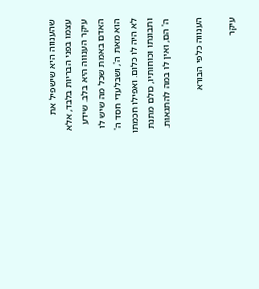שהענווה היא שישפיל את עצמו בפני הבריות בלבד, אלא עיקר הענווה היא בלב. שידע האדם באמת שכל מה שיש לו הוא מאת ה', ושבלעדי חסד ה' לא היה לו כלום. ואפילו חכמתו ותבונתו וכוחותיו, כולם מתנת ה' הם, ואין לו במה להתגאות.

הענווה כלפי הבורא

עיקר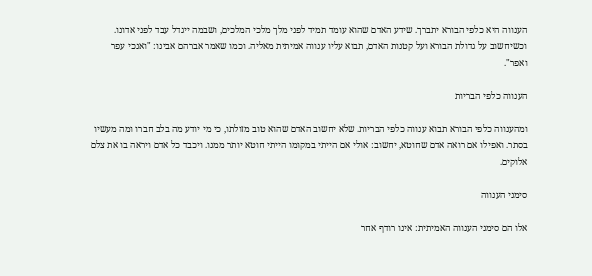הענווה היא כלפי הבורא יתברך. שידע האדם שהוא עומד תמיד לפני מלך מלכי המלכים, ושבמה ייגדל עבד לפני אדונו. וכשיחשוב על גדולת הבורא ועל קטנות האדם, תבוא עליו ענווה אמיתית מאליה. וכמו שאמר אברהם אבינו: "ואנכי עפר ואפר".

הענווה כלפי הבריות

ומהענווה כלפי הבורא תבוא ענווה כלפי הבריות. שלא יחשוב האדם שהוא טוב מזולתו, כי מי יודע מה בלב חברו ומה מעשיו בסתר. ואפילו אם רואה אדם שחוטא, יחשוב: אולי אם הייתי במקומו הייתי חוטא יותר ממנו. ויכבד כל אדם ויראה בו את צלם אלוקים.

סימני הענווה

אלו הם סימני הענווה האמיתית: אינו רודף אחר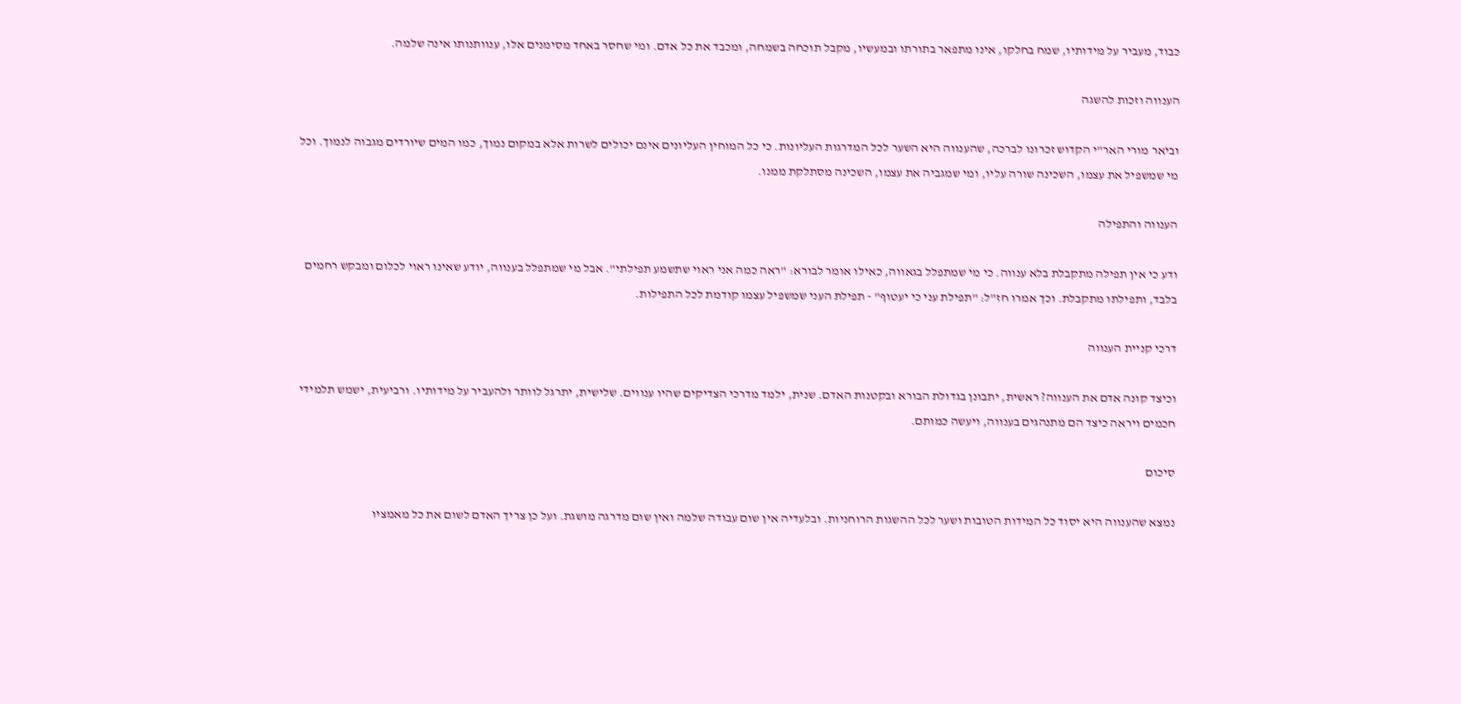כבוד, מעביר על מידותיו, שמח בחלקו, אינו מתפאר בתורתו ובמעשיו, מקבל תוכחה בשמחה, ומכבד את כל אדם. ומי שחסר באחד מסימנים אלו, ענוותנותו אינה שלמה.

הענווה וזכות להשגה

וביאר מורי האר"י הקדוש זכרונו לברכה, שהענווה היא השער לכל המדרגות העליונות. כי כל המוחין העליונים אינם יכולים לשרות אלא במקום נמוך, כמו המים שיורדים מגבוה לנמוך. וכל מי שמשפיל את עצמו, השכינה שורה עליו, ומי שמגביה את עצמו, השכינה מסתלקת ממנו.

הענווה והתפילה

ודע כי אין תפילה מתקבלת בלא ענווה. כי מי שמתפלל בגאווה, כאילו אומר לבורא: "ראה כמה אני ראוי שתשמע תפילתי". אבל מי שמתפלל בענווה, יודע שאינו ראוי לכלום ומבקש רחמים בלבד, ותפילתו מתקבלת. וכך אמרו חז"ל: "תפילת עני כי יעטוף" - תפילת העני שמשפיל עצמו קודמת לכל התפילות.

דרכי קניית הענווה

וכיצד קונה אדם את הענווה? ראשית, יתבונן בגדולת הבורא ובקטנות האדם. שנית, ילמד מדרכי הצדיקים שהיו ענווים. שלישית, יתרגל לוותר ולהעביר על מידותיו. ורביעית, ישמש תלמידי חכמים ויראה כיצד הם מתנהגים בענווה, ויעשה כמותם.

סיכום

נמצא שהענווה היא יסוד כל המידות הטובות ושער לכל ההשגות הרוחניות. ובלעדיה אין שום עבודה שלמה ואין שום מדרגה מושגת. ועל כן צריך האדם לשום את כל מאמציו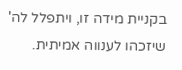בקניית מידה זו, ויתפלל לה' שיזכהו לענווה אמיתית.